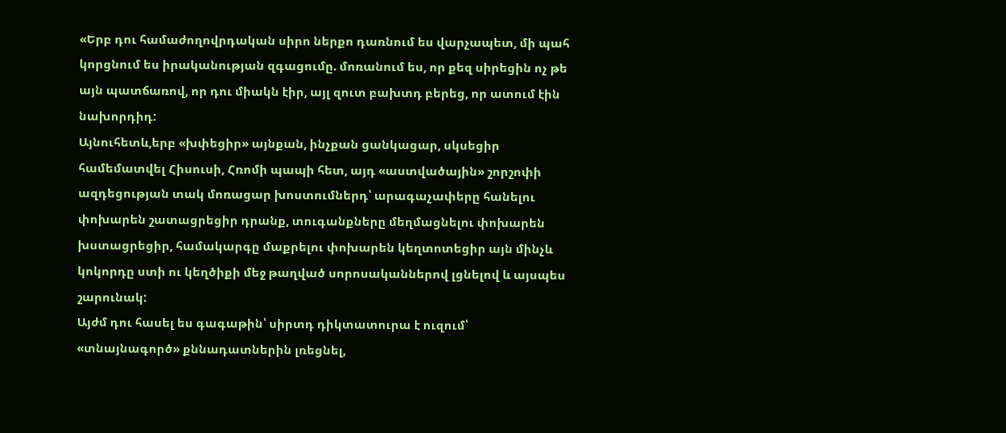«Երբ դու համաժողովրդական սիրո ներքո դառնում ես վարչապետ, մի պահ կորցնում ես իրականության զգացումը. մոռանում ես, որ քեզ սիրեցին ոչ թե այն պատճառով, որ դու միակն էիր, այլ զուտ բախտդ բերեց, որ ատում էին նախորդիդ:
Այնուհետև,երբ «խփեցիր» այնքան, ինչքան ցանկացար, սկսեցիր համեմատվել Հիսուսի, Հռոմի պապի հետ, այդ «աստվածային» շորշոփի ազդեցության տակ մոռացար խոստումներդ՝ արագաչափերը հանելու փոխարեն շատացրեցիր դրանք, տուգանքները մեղմացնելու փոխարեն խստացրեցիր, համակարգը մաքրելու փոխարեն կեղտոտեցիր այն մինչև կոկորդը ստի ու կեղծիքի մեջ թաղված սորոսականներով լցնելով և այսպես շարունակ:
Այժմ դու հասել ես գագաթին՝ սիրտդ դիկտատուրա է ուզում՝ «տնայնագործ» քննադատներին լռեցնել,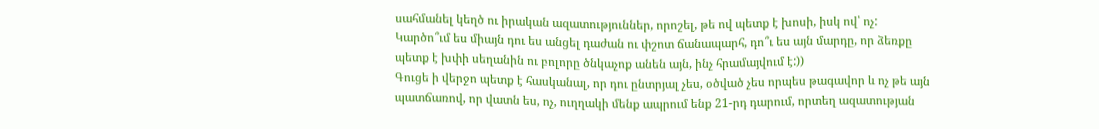սահմանել կեղծ ու իրական ազատություններ, որոշել, թե ով պետք է խոսի, իսկ ով՝ ոչ:
Կարծո՞ւմ ես միայն դու ես անցել դաժան ու փշոտ ճանապարհ, դո՞ւ ես այն մարդը, որ ձեռքը պետք է խփի սեղանին ու բոլորը ծնկաչոք անեն այն, ինչ հրամայվում է:))
Գուցե ի վերջո պետք է հասկանալ, որ դու ընտրյալ չես, օծված չես որպես թագավոր և ոչ թե այն պատճառով, որ վատն ես, ոչ, ուղղակի մենք ապրում ենք 21-րդ դարում, որտեղ ազատության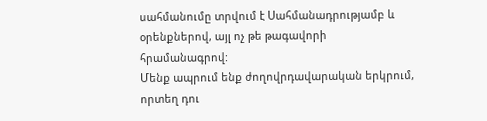սահմանումը տրվում է Սահմանադրությամբ և օրենքներով, այլ ոչ թե թագավորի հրամանագրով:
Մենք ապրում ենք ժողովրդավարական երկրում, որտեղ դու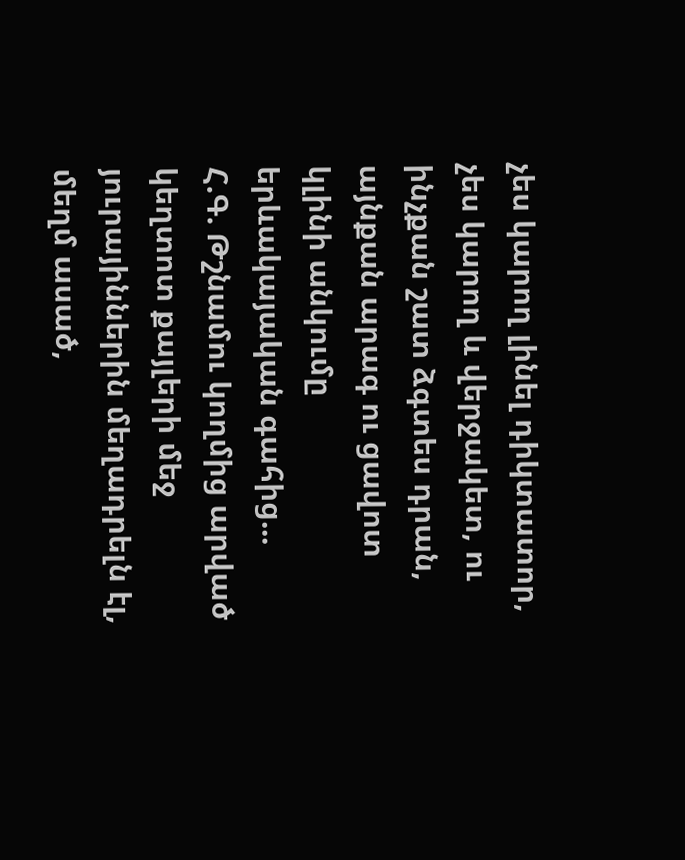չես կարող լինել դիկտատոր, չես կարող և վերջակետ, ու ինչքան շատ ձգտես դրան, այնքան արագ ու ցավոտ կլինի անկումը երևակայական գահից...
Հ.Գ. Թշնամու կողմից արված կեղտոտ քայլերի մեջ յուրայիններին մեղադրելն էլ, մեղմ ասած,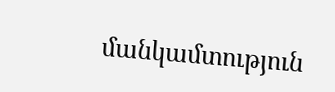մանկամտություն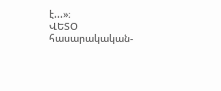է...»։
ՎԵՏՕ հասարակական-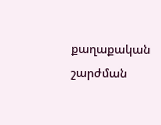քաղաքական շարժման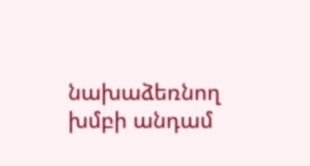նախաձեռնող խմբի անդամ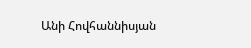Անի Հովհաննիսյան